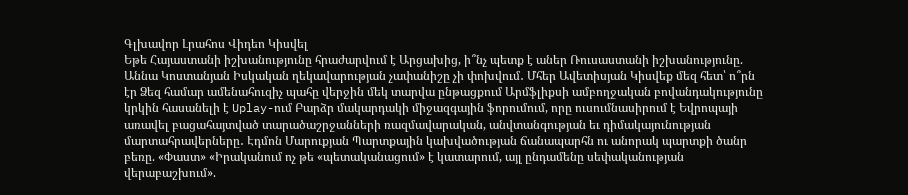Գլխավոր Լրահոս Վիդեո Կիսվել
Եթե Հայաստանի իշխանությունը հրաժարվում է Արցախից, ի՞նչ պետք է աներ Ռուսաստանի իշխանությունը. Աննա Կոստանյան Իսկական ղեկավարության չափանիշը չի փոխվում․ Մհեր Ավետիսյան Կիսվեք մեզ հետ՝ ո՞րն էր Ձեզ համար ամենահուզիչ պահը վերջին մեկ տարվա ընթացքում Արմֆլիքսի ամբողջական բովանդակությունը կրկին հասանելի է Uplay-ում Բարձր մակարդակի միջազգային ֆորումում, որը ուսումնասիրում է Եվրոպայի առավել բացահայտված տարածաշրջանների ռազմավարական, անվտանգության եւ դիմակայունության մարտահրավերները․ Էդմոն Մարուքյան Պարտքային կախվածության ճանապարհն ու անորակ պարտքի ծանր բեռը. «Փաստ» «Իրականում ոչ թե «պետականացում» է կատարում, այլ ընդամենը սեփականության վերաբաշխում».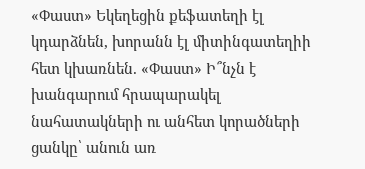«Փաստ» Եկեղեցին քեֆատեղի էլ կդարձնեն, խորանն էլ միտինգատեղիի հետ կխառնեն. «Փաստ» Ի՞նչն է խանգարում հրապարակել նահատակների ու անհետ կորածների ցանկը՝ անուն առ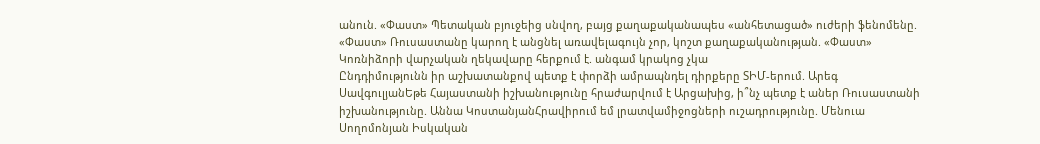անուն. «Փաստ» Պետական բյուջեից սնվող, բայց քաղաքականապես «անհետացած» ուժերի ֆենոմենը. «Փաստ» Ռուսաստանը կարող է անցնել առավելագույն չոր, կոշտ քաղաքականության. «Փաստ» Կոռնիձորի վարչական ղեկավարը հերքում է. անգամ կրակոց չկա
Ընդդիմությունն իր աշխատանքով պետք է փորձի ամրապնդել դիրքերը ՏԻՄ-երում. Արեգ ՍավգուլյանԵթե Հայաստանի իշխանությունը հրաժարվում է Արցախից, ի՞նչ պետք է աներ Ռուսաստանի իշխանությունը. Աննա ԿոստանյանՀրավիրում եմ լրատվամիջոցների ուշադրությունը. Մենուա Սողոմոնյան Իսկական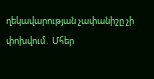ղեկավարության չափանիշը չի փոխվում․ Մհեր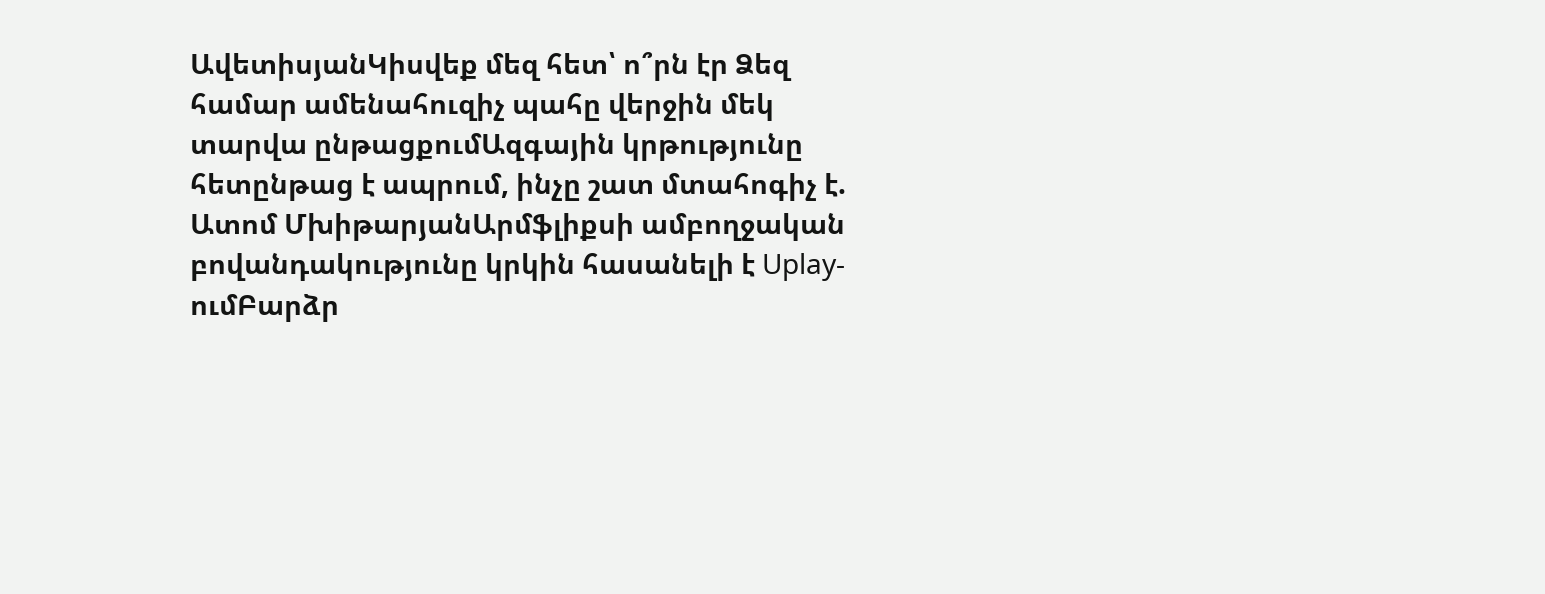ԱվետիսյանԿիսվեք մեզ հետ՝ ո՞րն էր Ձեզ համար ամենահուզիչ պահը վերջին մեկ տարվա ընթացքումԱզգային կրթությունը հետընթաց է ապրում, ինչը շատ մտահոգիչ է. Ատոմ ՄխիթարյանԱրմֆլիքսի ամբողջական բովանդակությունը կրկին հասանելի է Uplay-ումԲարձր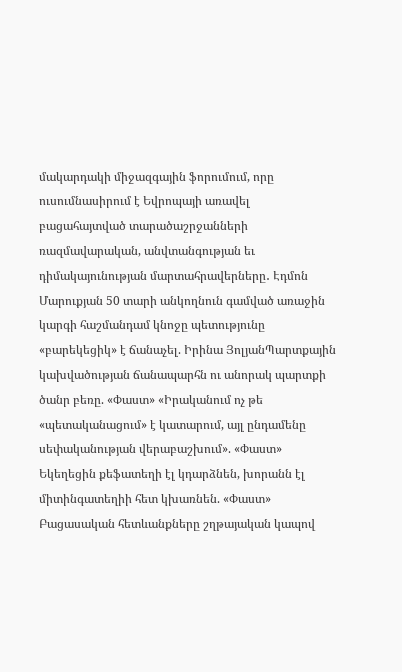մակարդակի միջազգային ֆորումում, որը ուսումնասիրում է Եվրոպայի առավել բացահայտված տարածաշրջանների ռազմավարական, անվտանգության եւ դիմակայունության մարտահրավերները․ Էդմոն Մարուքյան 50 տարի անկողնուն գամված առաջին կարգի հաշմանդամ կնոջը պետությունը «բարեկեցիկ» է ճանաչել. Իրինա ՅոլյանՊարտքային կախվածության ճանապարհն ու անորակ պարտքի ծանր բեռը. «Փաստ» «Իրականում ոչ թե «պետականացում» է կատարում, այլ ընդամենը սեփականության վերաբաշխում». «Փաստ» Եկեղեցին քեֆատեղի էլ կդարձնեն, խորանն էլ միտինգատեղիի հետ կխառնեն. «Փաստ»
Բացասական հետևանքները շղթայական կապով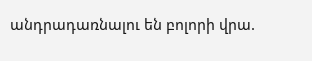անդրադառնալու են բոլորի վրա.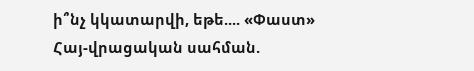ի՞նչ կկատարվի, եթե.... «Փաստ»
Հայ-վրացական սահման.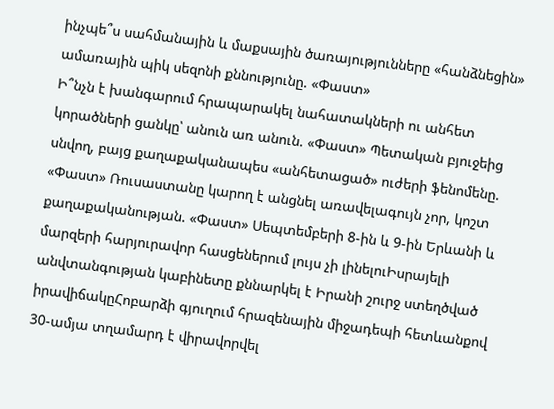ինչպե՞ս սահմանային և մաքսային ծառայությունները «հանձնեցին» ամառային պիկ սեզոնի քննությունը. «Փաստ»
Ի՞նչն է խանգարում հրապարակել նահատակների ու անհետ կորածների ցանկը՝ անուն առ անուն. «Փաստ» Պետական բյուջեից սնվող, բայց քաղաքականապես «անհետացած» ուժերի ֆենոմենը. «Փաստ» Ռուսաստանը կարող է անցնել առավելագույն չոր, կոշտ քաղաքականության. «Փաստ» Սեպտեմբերի 8-ին և 9-ին Երևանի և մարզերի հարյուրավոր հասցեներում լույս չի լինելուԻսրայելի անվտանգության կաբինետը քննարկել է Իրանի շուրջ ստեղծված իրավիճակըՀոբարձի գյուղում հրազենային միջադեպի հետևանքով 30-ամյա տղամարդ է վիրավորվել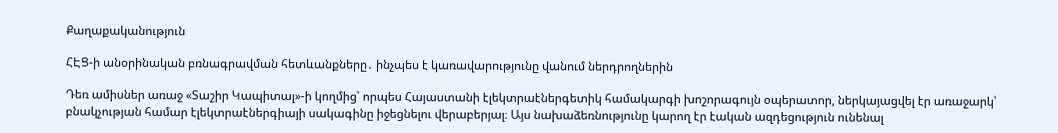Քաղաքականություն

ՀԷՑ-ի անօրինական բռնագրավման հետևանքները․ ինչպես է կառավարությունը վանում ներդրողներին

Դեռ ամիսներ առաջ «Տաշիր Կապիտալ»-ի կողմից՝ որպես Հայաստանի էլեկտրաէներգետիկ համակարգի խոշորագույն օպերատոր, ներկայացվել էր առաջարկ՝ բնակչության համար էլեկտրաէներգիայի սակագինը իջեցնելու վերաբերյալ։ Այս նախաձեռնությունը կարող էր էական ազդեցություն ունենալ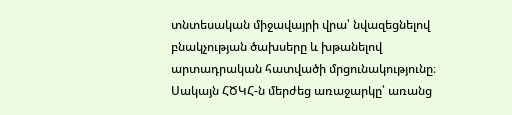տնտեսական միջավայրի վրա՝ նվազեցնելով բնակչության ծախսերը և խթանելով արտադրական հատվածի մրցունակությունը։ Սակայն ՀԾԿՀ-ն մերժեց առաջարկը՝ առանց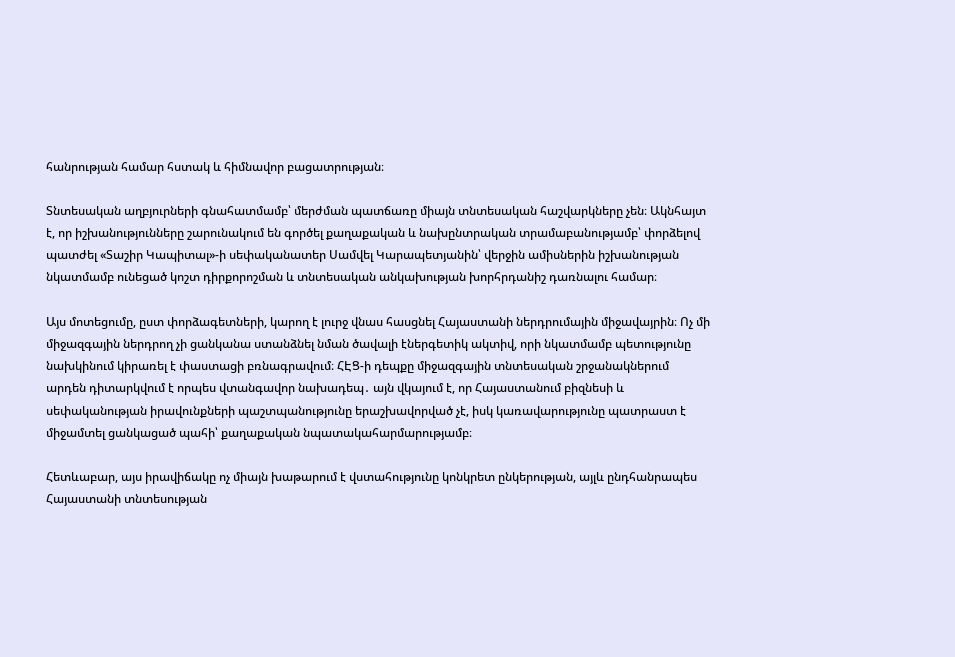հանրության համար հստակ և հիմնավոր բացատրության։

Տնտեսական աղբյուրների գնահատմամբ՝ մերժման պատճառը միայն տնտեսական հաշվարկները չեն։ Ակնհայտ է, որ իշխանությունները շարունակում են գործել քաղաքական և նախընտրական տրամաբանությամբ՝ փորձելով պատժել «Տաշիր Կապիտալ»-ի սեփականատեր Սամվել Կարապետյանին՝ վերջին ամիսներին իշխանության նկատմամբ ունեցած կոշտ դիրքորոշման և տնտեսական անկախության խորհրդանիշ դառնալու համար։

Այս մոտեցումը, ըստ փորձագետների, կարող է լուրջ վնաս հասցնել Հայաստանի ներդրումային միջավայրին։ Ոչ մի միջազգային ներդրող չի ցանկանա ստանձնել նման ծավալի էներգետիկ ակտիվ, որի նկատմամբ պետությունը նախկինում կիրառել է փաստացի բռնագրավում։ ՀԷՑ-ի դեպքը միջազգային տնտեսական շրջանակներում արդեն դիտարկվում է որպես վտանգավոր նախադեպ․ այն վկայում է, որ Հայաստանում բիզնեսի և սեփականության իրավունքների պաշտպանությունը երաշխավորված չէ, իսկ կառավարությունը պատրաստ է միջամտել ցանկացած պահի՝ քաղաքական նպատակահարմարությամբ։

Հետևաբար, այս իրավիճակը ոչ միայն խաթարում է վստահությունը կոնկրետ ընկերության, այլև ընդհանրապես Հայաստանի տնտեսության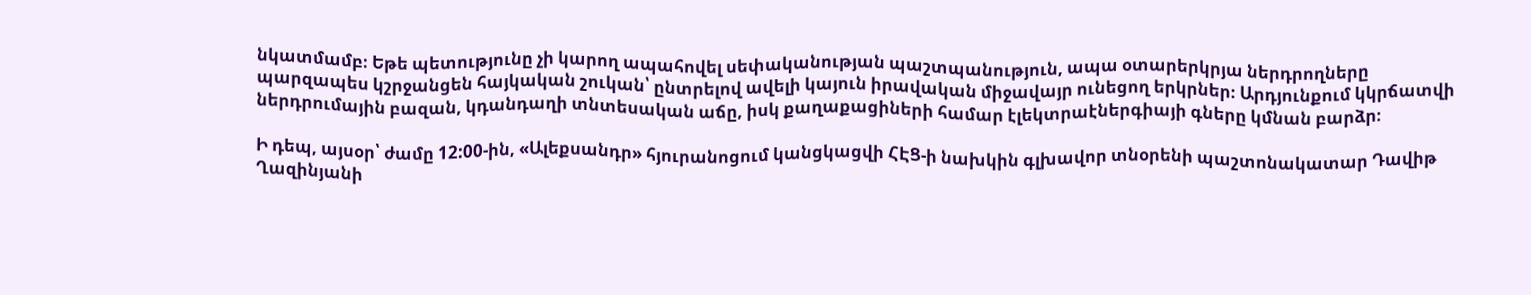նկատմամբ։ Եթե պետությունը չի կարող ապահովել սեփականության պաշտպանություն, ապա օտարերկրյա ներդրողները պարզապես կշրջանցեն հայկական շուկան՝ ընտրելով ավելի կայուն իրավական միջավայր ունեցող երկրներ։ Արդյունքում կկրճատվի ներդրումային բազան, կդանդաղի տնտեսական աճը, իսկ քաղաքացիների համար էլեկտրաէներգիայի գները կմնան բարձր։

Ի դեպ, այսօր՝ ժամը 12:00-ին, «Ալեքսանդր» հյուրանոցում կանցկացվի ՀԷՑ-ի նախկին գլխավոր տնօրենի պաշտոնակատար Դավիթ Ղազինյանի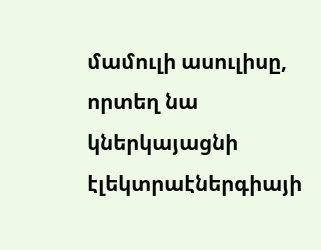մամուլի ասուլիսը, որտեղ նա կներկայացնի էլեկտրաէներգիայի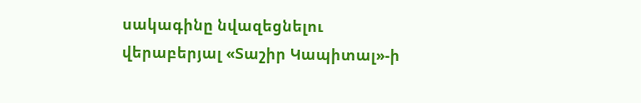սակագինը նվազեցնելու վերաբերյալ «Տաշիր Կապիտալ»-ի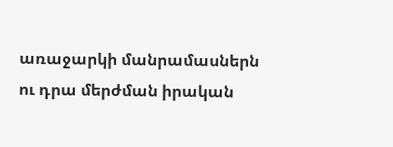առաջարկի մանրամասներն ու դրա մերժման իրական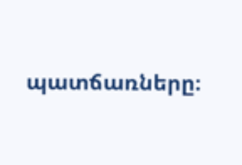պատճառները։